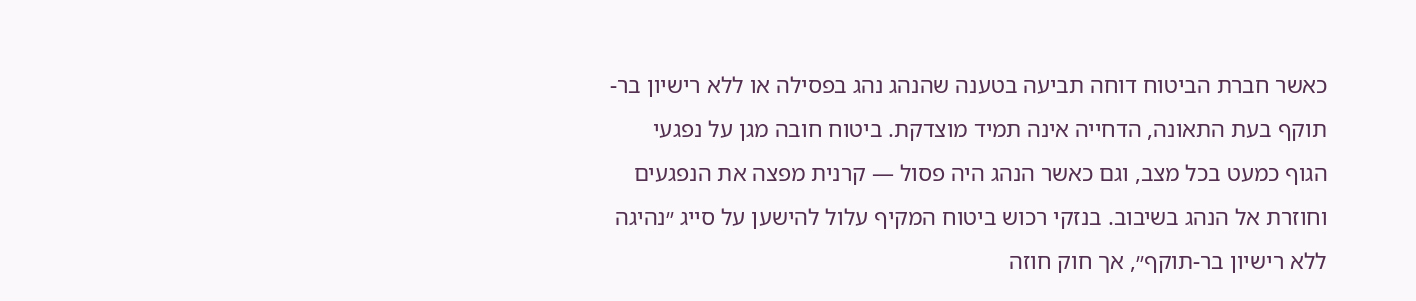כאשר חברת הביטוח דוחה תביעה בטענה שהנהג נהג בפסילה או ללא רישיון בר-תוקף בעת התאונה, הדחייה אינה תמיד מוצדקת. ביטוח חובה מגן על נפגעי הגוף כמעט בכל מצב, וגם כאשר הנהג היה פסול — קרנית מפצה את הנפגעים וחוזרת אל הנהג בשיבוב. בנזקי רכוש ביטוח המקיף עלול להישען על סייג ״נהיגה ללא רישיון בר-תוקף״, אך חוק חוזה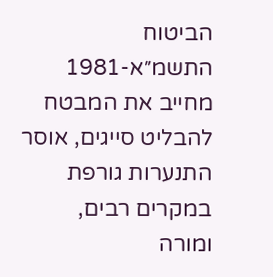הביטוח התשמ״א-1981 מחייב את המבטח להבליט סייגים, אוסר התנערות גורפת במקרים רבים, ומורה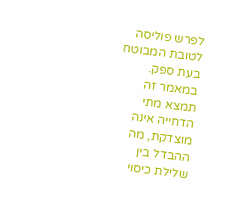לפרש פוליסה לטובת המבוטח בעת ספק. במאמר זה תמצא מתי הדחייה אינה מוצדקת, מה ההבדל בין שלילת כיסוי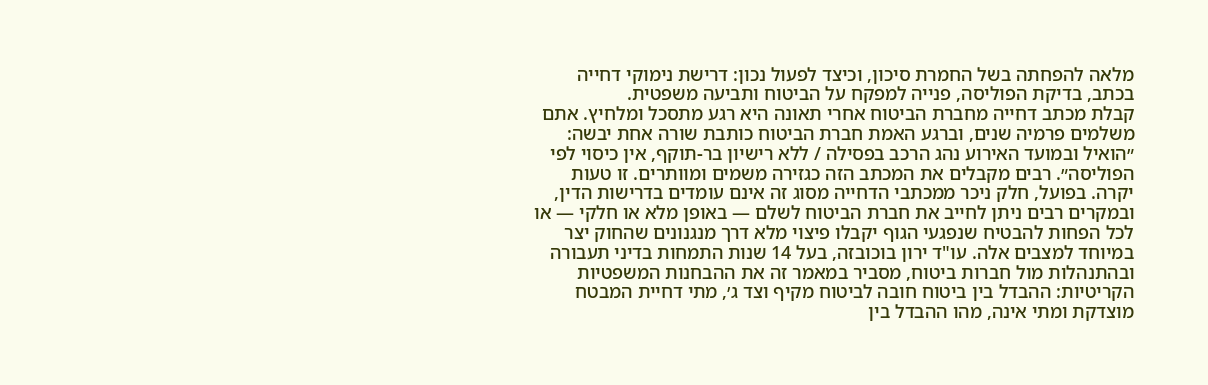מלאה להפחתה בשל החמרת סיכון, וכיצד לפעול נכון: דרישת נימוקי דחייה בכתב, בדיקת הפוליסה, פנייה למפקח על הביטוח ותביעה משפטית.
קבלת מכתב דחייה מחברת הביטוח אחרי תאונה היא רגע מתסכל ומלחיץ. אתם משלמים פרמיה שנים, וברגע האמת חברת הביטוח כותבת שורה אחת יבשה: ״הואיל ובמועד האירוע נהג הרכב בפסילה / ללא רישיון בר-תוקף, אין כיסוי לפי הפוליסה״. רבים מקבלים את המכתב הזה כגזירה משמים ומוותרים. זו טעות יקרה. בפועל, חלק ניכר ממכתבי הדחייה מסוג זה אינם עומדים בדרישות הדין, ובמקרים רבים ניתן לחייב את חברת הביטוח לשלם — באופן מלא או חלקי — או לכל הפחות להבטיח שנפגעי הגוף יקבלו פיצוי מלא דרך מנגנונים שהחוק יצר במיוחד למצבים אלה. עו"ד ירון בוכובזה, בעל 14 שנות התמחות בדיני תעבורה ובהתנהלות מול חברות ביטוח, מסביר במאמר זה את ההבחנות המשפטיות הקריטיות: ההבדל בין ביטוח חובה לביטוח מקיף וצד ג׳, מתי דחיית המבטח מוצדקת ומתי אינה, מהו ההבדל בין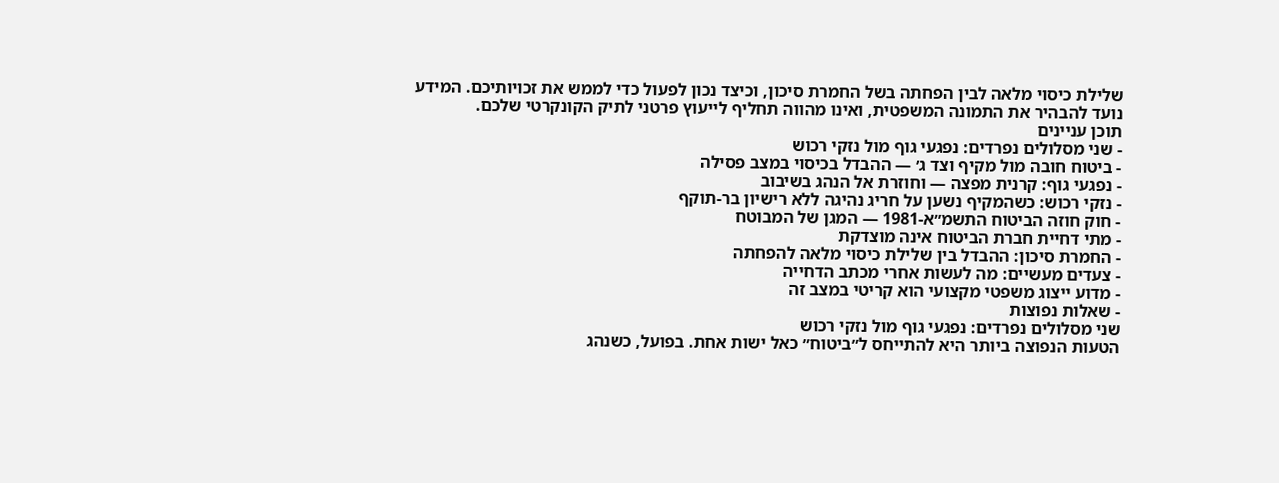שלילת כיסוי מלאה לבין הפחתה בשל החמרת סיכון, וכיצד נכון לפעול כדי לממש את זכויותיכם. המידע נועד להבהיר את התמונה המשפטית, ואינו מהווה תחליף לייעוץ פרטני לתיק הקונקרטי שלכם.
תוכן עניינים
- שני מסלולים נפרדים: נפגעי גוף מול נזקי רכוש
- ביטוח חובה מול מקיף וצד ג׳ — ההבדל בכיסוי במצב פסילה
- נפגעי גוף: קרנית מפצה — וחוזרת אל הנהג בשיבוב
- נזקי רכוש: כשהמקיף נשען על חריג נהיגה ללא רישיון בר-תוקף
- חוק חוזה הביטוח התשמ״א-1981 — המגן של המבוטח
- מתי דחיית חברת הביטוח אינה מוצדקת
- החמרת סיכון: ההבדל בין שלילת כיסוי מלאה להפחתה
- צעדים מעשיים: מה לעשות אחרי מכתב הדחייה
- מדוע ייצוג משפטי מקצועי הוא קריטי במצב זה
- שאלות נפוצות
שני מסלולים נפרדים: נפגעי גוף מול נזקי רכוש
הטעות הנפוצה ביותר היא להתייחס ל״ביטוח״ כאל ישות אחת. בפועל, כשנהג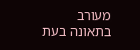מעורב בתאונה בעת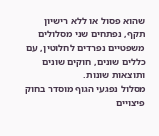שהוא פסול או ללא רישיון תקף, נפתחים שני מסלולים משפטיים נפרדים לחלוטין, עם כללים שונים, חוקים שונים ותוצאות שונות.
מסלול נפגעי הגוף מוסדר בחוק פיצויים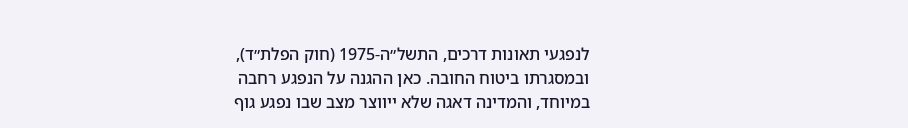לנפגעי תאונות דרכים, התשל״ה-1975 (חוק הפלת״ד), ובמסגרתו ביטוח החובה. כאן ההגנה על הנפגע רחבה במיוחד, והמדינה דאגה שלא ייווצר מצב שבו נפגע גוף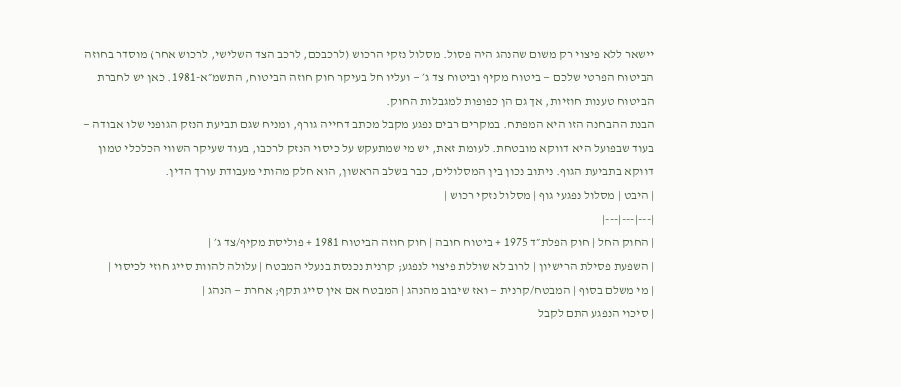יישאר ללא פיצוי רק משום שהנהג היה פסול. מסלול נזקי הרכוש (לרכבכם, לרכב הצד השלישי, לרכוש אחר) מוסדר בחוזה הביטוח הפרטי שלכם — ביטוח מקיף וביטוח צד ג׳ — ועליו חל בעיקר חוק חוזה הביטוח, התשמ״א-1981. כאן יש לחברת הביטוח טענות חוזיות, אך גם הן כפופות למגבלות החוק.
הבנת ההבחנה הזו היא המפתח. במקרים רבים נפגע מקבל מכתב דחייה גורף, ומניח שגם תביעת הנזק הגופני שלו אבודה — בעוד שבפועל היא דווקא מובטחת. לעומת זאת, יש מי שמתעקש על כיסוי הנזק לרכבו, בעוד שעיקר השווי הכלכלי טמון דווקא בתביעת הגוף. ניתוב נכון בין המסלולים, כבר בשלב הראשון, הוא חלק מהותי מעבודת עורך הדין.
| היבט | מסלול נפגעי גוף | מסלול נזקי רכוש |
|---|---|---|
| החוק החל | חוק הפלת״ד 1975 + ביטוח חובה | חוק חוזה הביטוח 1981 + פוליסת מקיף/צד ג׳ |
| השפעת פסילת הרישיון | לרוב לא שוללת פיצוי לנפגע; קרנית נכנסת בנעלי המבטח | עלולה להוות סייג חוזי לכיסוי |
| מי משלם בסוף | המבטח/קרנית — ואז שיבוב מהנהג | המבטח אם אין סייג תקף; אחרת — הנהג |
| סיכוי הנפגע התם לקבל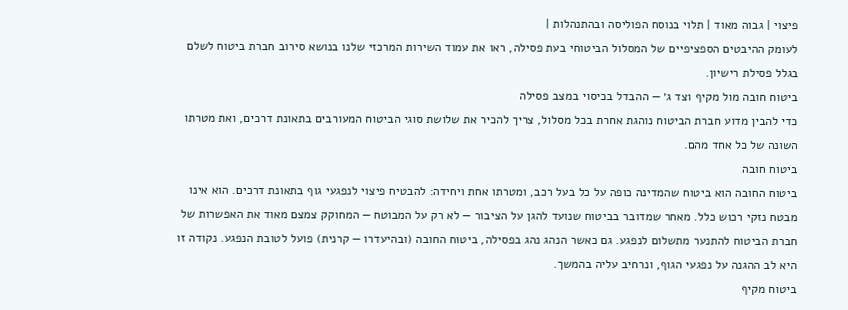פיצוי | גבוה מאוד | תלוי בנוסח הפוליסה ובהתנהלות |
לעומק ההיבטים הספציפיים של המסלול הביטוחי בעת פסילה, ראו את עמוד השירות המרכזי שלנו בנושא סירוב חברת ביטוח לשלם בגלל פסילת רישיון.
ביטוח חובה מול מקיף וצד ג׳ — ההבדל בכיסוי במצב פסילה
כדי להבין מדוע חברת הביטוח נוהגת אחרת בכל מסלול, צריך להכיר את שלושת סוגי הביטוח המעורבים בתאונת דרכים, ואת מטרתו השונה של כל אחד מהם.
ביטוח חובה
ביטוח החובה הוא ביטוח שהמדינה כופה על כל בעל רכב, ומטרתו אחת ויחידה: להבטיח פיצוי לנפגעי גוף בתאונת דרכים. הוא אינו מבטח נזקי רכוש כלל. מאחר שמדובר בביטוח שנועד להגן על הציבור — לא רק על המבוטח — המחוקק צמצם מאוד את האפשרות של חברת הביטוח להתנער מתשלום לנפגע. גם כאשר הנהג נהג בפסילה, ביטוח החובה (ובהיעדרו — קרנית) פועל לטובת הנפגע. נקודה זו היא לב ההגנה על נפגעי הגוף, ונרחיב עליה בהמשך.
ביטוח מקיף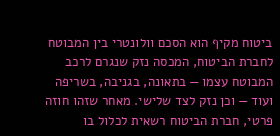ביטוח מקיף הוא הסכם וולונטרי בין המבוטח לחברת הביטוח, המכסה נזק שנגרם לרכב המבוטח עצמו — בתאונה, בגניבה, בשריפה ועוד — וכן נזק לצד שלישי. מאחר שזהו חוזה פרטי, חברת הביטוח רשאית לכלול בו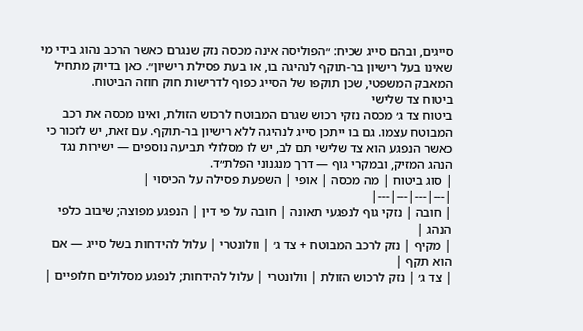סייגים, ובהם סייג שכיח: ״הפוליסה אינה מכסה נזק שנגרם כאשר הרכב נהוג בידי מי שאינו בעל רישיון בר-תוקף לנהיגה בו, או בעת פסילת רישיון״. כאן בדיוק מתחיל המאבק המשפטי, שכן תוקפו של הסייג כפוף לדרישות חוק חוזה הביטוח.
ביטוח צד שלישי
ביטוח צד ג׳ מכסה נזקי רכוש שגרם המבוטח לרכוש הזולת, ואינו מכסה את רכב המבוטח עצמו. גם בו ייתכן סייג לנהיגה ללא רישיון בר-תוקף. עם זאת, יש לזכור כי כאשר הנפגע הוא צד שלישי תם לב, יש לו מסלולי תביעה נוספים — ישירות נגד הנהג המזיק, ובמקרי גוף — דרך מנגנוני הפלת״ד.
| סוג ביטוח | מה מכסה | אופי | השפעת פסילה על הכיסוי |
|---|---|---|---|
| חובה | נזקי גוף לנפגעי תאונה | חובה על פי דין | הנפגע מפוצה; שיבוב כלפי הנהג |
| מקיף | נזק לרכב המבוטח + צד ג׳ | וולונטרי | עלול להידחות בשל סייג — אם הוא תקף |
| צד ג׳ | נזק לרכוש הזולת | וולונטרי | עלול להידחות; לנפגע מסלולים חלופיים |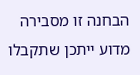הבחנה זו מסבירה מדוע ייתכן שתקבלו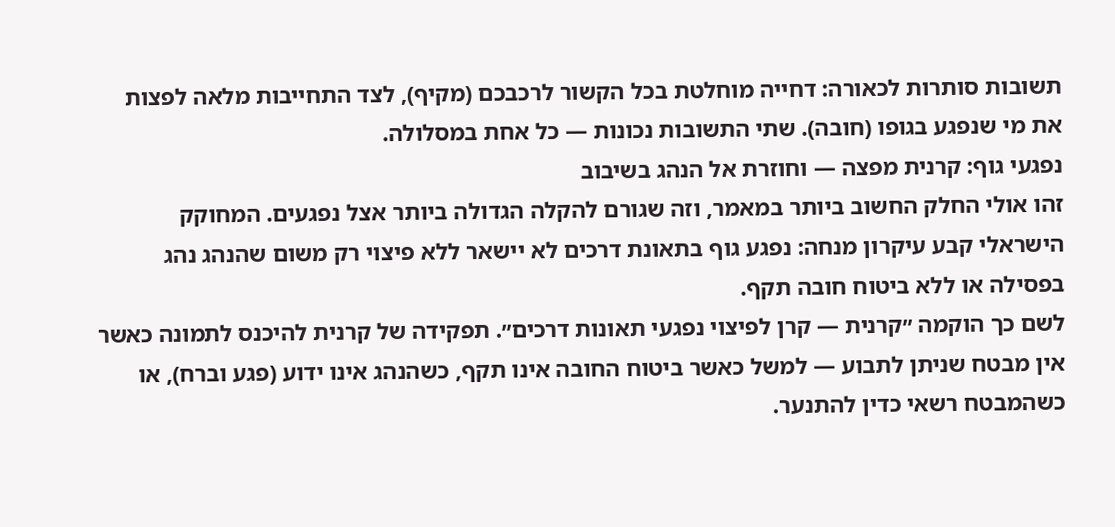תשובות סותרות לכאורה: דחייה מוחלטת בכל הקשור לרכבכם (מקיף), לצד התחייבות מלאה לפצות את מי שנפגע בגופו (חובה). שתי התשובות נכונות — כל אחת במסלולה.
נפגעי גוף: קרנית מפצה — וחוזרת אל הנהג בשיבוב
זהו אולי החלק החשוב ביותר במאמר, וזה שגורם להקלה הגדולה ביותר אצל נפגעים. המחוקק הישראלי קבע עיקרון מנחה: נפגע גוף בתאונת דרכים לא יישאר ללא פיצוי רק משום שהנהג נהג בפסילה או ללא ביטוח חובה תקף.
לשם כך הוקמה ״קרנית — קרן לפיצוי נפגעי תאונות דרכים״. תפקידה של קרנית להיכנס לתמונה כאשר אין מבטח שניתן לתבוע — למשל כאשר ביטוח החובה אינו תקף, כשהנהג אינו ידוע (פגע וברח), או כשהמבטח רשאי כדין להתנער.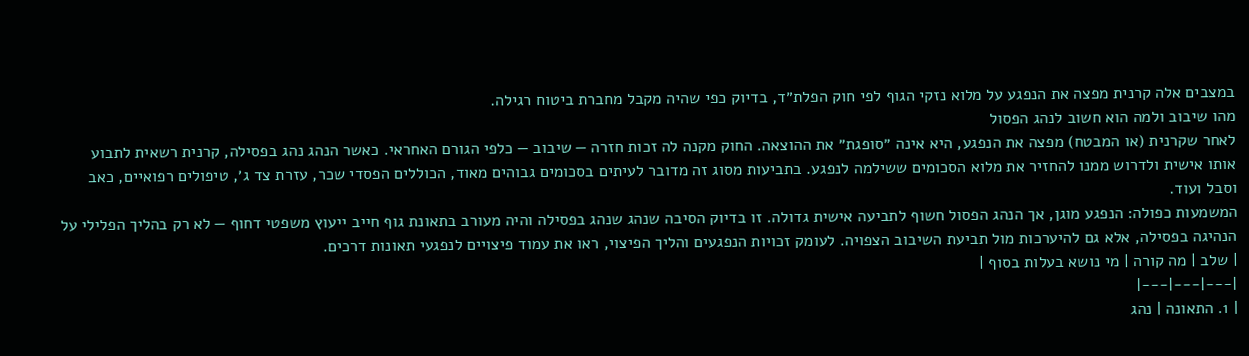במצבים אלה קרנית מפצה את הנפגע על מלוא נזקי הגוף לפי חוק הפלת״ד, בדיוק כפי שהיה מקבל מחברת ביטוח רגילה.
מהו שיבוב ולמה הוא חשוב לנהג הפסול
לאחר שקרנית (או המבטח) מפצה את הנפגע, היא אינה ״סופגת״ את ההוצאה. החוק מקנה לה זכות חזרה — שיבוב — כלפי הגורם האחראי. כאשר הנהג נהג בפסילה, קרנית רשאית לתבוע אותו אישית ולדרוש ממנו להחזיר את מלוא הסכומים ששילמה לנפגע. בתביעות מסוג זה מדובר לעיתים בסכומים גבוהים מאוד, הכוללים הפסדי שכר, עזרת צד ג׳, טיפולים רפואיים, כאב וסבל ועוד.
המשמעות כפולה: הנפגע מוגן, אך הנהג הפסול חשוף לתביעה אישית גדולה. זו בדיוק הסיבה שנהג שנהג בפסילה והיה מעורב בתאונת גוף חייב ייעוץ משפטי דחוף — לא רק בהליך הפלילי על הנהיגה בפסילה, אלא גם להיערכות מול תביעת השיבוב הצפויה. לעומק זכויות הנפגעים והליך הפיצוי, ראו את עמוד פיצויים לנפגעי תאונות דרכים.
| שלב | מה קורה | מי נושא בעלות בסוף |
|---|---|---|
| 1. התאונה | נהג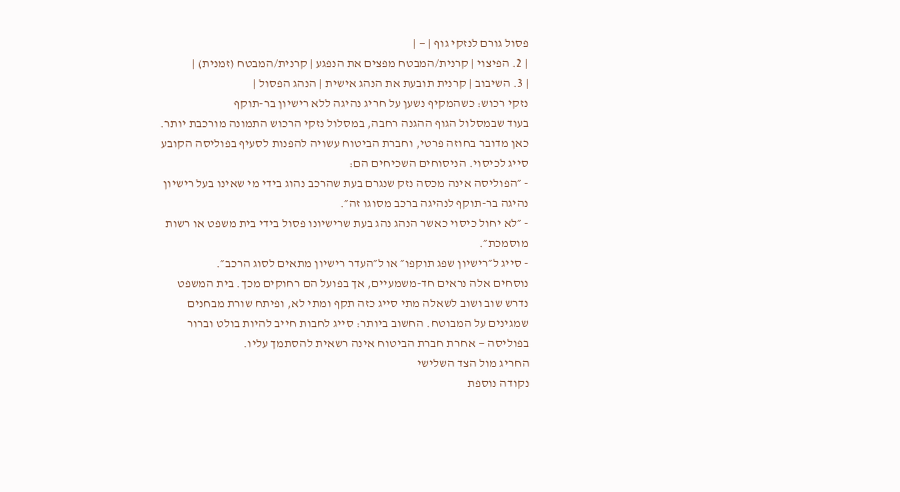פסול גורם לנזקי גוף | — |
| 2. הפיצוי | קרנית/המבטח מפצים את הנפגע | קרנית/המבטח (זמנית) |
| 3. השיבוב | קרנית תובעת את הנהג אישית | הנהג הפסול |
נזקי רכוש: כשהמקיף נשען על חריג נהיגה ללא רישיון בר-תוקף
בעוד שבמסלול הגוף ההגנה רחבה, במסלול נזקי הרכוש התמונה מורכבת יותר. כאן מדובר בחוזה פרטי, וחברת הביטוח עשויה להפנות לסעיף בפוליסה הקובע סייג לכיסוי. הניסוחים השכיחים הם:
- ״הפוליסה אינה מכסה נזק שנגרם בעת שהרכב נהוג בידי מי שאינו בעל רישיון נהיגה בר-תוקף לנהיגה ברכב מסוגו זה״.
- ״לא יחול כיסוי כאשר הנהג נהג בעת שרישיונו פסול בידי בית משפט או רשות מוסמכת״.
- סייג ל״רישיון שפג תוקפו״ או ל״העדר רישיון מתאים לסוג הרכב״.
נוסחים אלה נראים חד-משמעיים, אך בפועל הם רחוקים מכך. בית המשפט נדרש שוב ושוב לשאלה מתי סייג כזה תקף ומתי לא, ופיתח שורת מבחנים שמגינים על המבוטח. החשוב ביותר: סייג לחבות חייב להיות בולט וברור בפוליסה — אחרת חברת הביטוח אינה רשאית להסתמך עליו.
החריג מול הצד השלישי
נקודה נוספת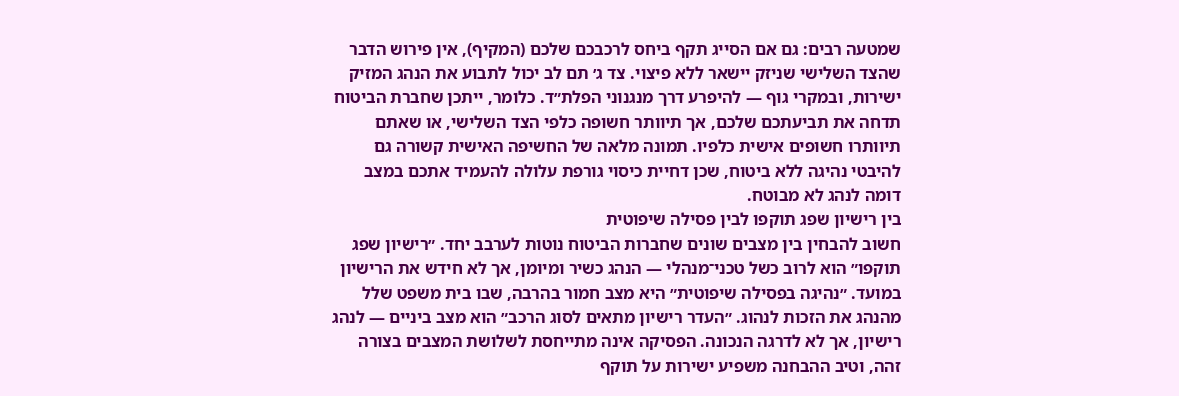שמטעה רבים: גם אם הסייג תקף ביחס לרכבכם שלכם (המקיף), אין פירוש הדבר שהצד השלישי שניזק יישאר ללא פיצוי. צד ג׳ תם לב יכול לתבוע את הנהג המזיק ישירות, ובמקרי גוף — להיפרע דרך מנגנוני הפלת״ד. כלומר, ייתכן שחברת הביטוח תדחה את תביעתכם שלכם, אך תיוותר חשופה כלפי הצד השלישי, או שאתם תיוותרו חשופים אישית כלפיו. תמונה מלאה של החשיפה האישית קשורה גם להיבטי נהיגה ללא ביטוח, שכן דחיית כיסוי גורפת עלולה להעמיד אתכם במצב דומה לנהג לא מבוטח.
בין רישיון שפג תוקפו לבין פסילה שיפוטית
חשוב להבחין בין מצבים שונים שחברות הביטוח נוטות לערבב יחד. ״רישיון שפג תוקפו״ הוא לרוב כשל טכני־מנהלי — הנהג כשיר ומיומן, אך לא חידש את הרישיון במועד. ״נהיגה בפסילה שיפוטית״ היא מצב חמור בהרבה, שבו בית משפט שלל מהנהג את הזכות לנהוג. ״העדר רישיון מתאים לסוג הרכב״ הוא מצב ביניים — לנהג רישיון, אך לא לדרגה הנכונה. הפסיקה אינה מתייחסת לשלושת המצבים בצורה זהה, וטיב ההבחנה משפיע ישירות על תוקף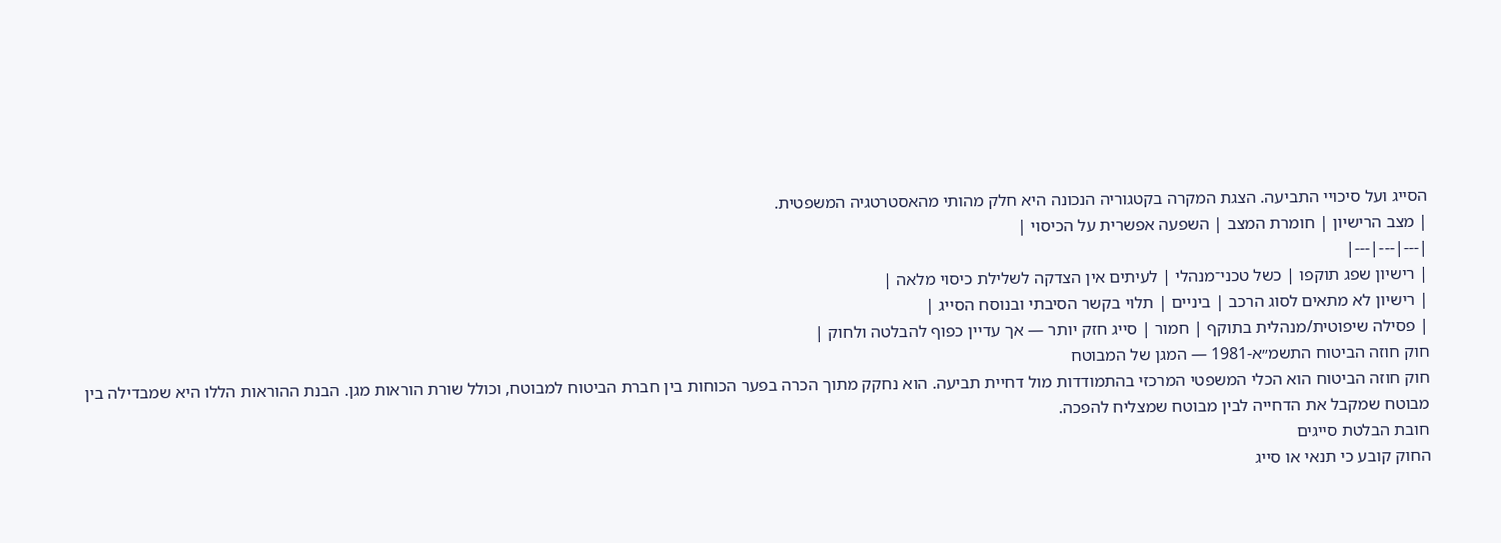הסייג ועל סיכויי התביעה. הצגת המקרה בקטגוריה הנכונה היא חלק מהותי מהאסטרטגיה המשפטית.
| מצב הרישיון | חומרת המצב | השפעה אפשרית על הכיסוי |
|---|---|---|
| רישיון שפג תוקפו | כשל טכני־מנהלי | לעיתים אין הצדקה לשלילת כיסוי מלאה |
| רישיון לא מתאים לסוג הרכב | ביניים | תלוי בקשר הסיבתי ובנוסח הסייג |
| פסילה שיפוטית/מנהלית בתוקף | חמור | סייג חזק יותר — אך עדיין כפוף להבלטה ולחוק |
חוק חוזה הביטוח התשמ״א-1981 — המגן של המבוטח
חוק חוזה הביטוח הוא הכלי המשפטי המרכזי בהתמודדות מול דחיית תביעה. הוא נחקק מתוך הכרה בפער הכוחות בין חברת הביטוח למבוטח, וכולל שורת הוראות מגן. הבנת ההוראות הללו היא שמבדילה בין מבוטח שמקבל את הדחייה לבין מבוטח שמצליח להפכה.
חובת הבלטת סייגים
החוק קובע כי תנאי או סייג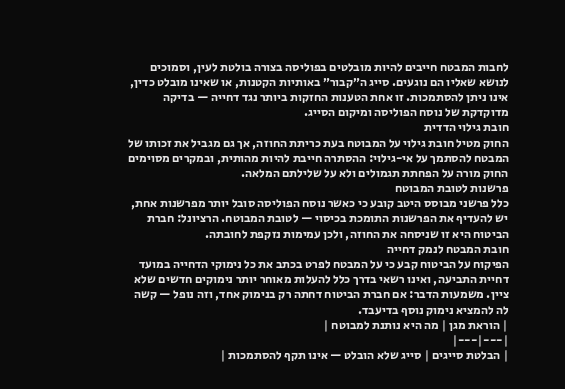לחבות המבטח חייבים להיות מובלטים בפוליסה בצורה בולטת לעין, וסמוכים לנושא שאליו הם נוגעים. סייג ה״קבור״ באותיות הקטנות, או שאינו מובלט כדין, אינו ניתן להסתמכות. זו אחת הטענות החזקות ביותר נגד דחייה — בדיקה מדוקדקת של נוסח הפוליסה ומיקום הסייג.
חובת גילוי הדדית
החוק מטיל חובת גילוי על המבוטח בעת כריתת החוזה, אך גם מגביל את זכותו של המבטח להסתמך על אי-גילוי: ההסתרה חייבת להיות מהותית, ובמקרים מסוימים החוק מורה על הפחתת תגמולים ולא על שלילתם המלאה.
פרשנות לטובת המבוטח
כלל פרשני מבוסס היטב קובע כי כאשר נוסח הפוליסה סובל יותר מפרשנות אחת, יש להעדיף את הפרשנות התומכת בכיסוי — לטובת המבוטח. הרציונל: חברת הביטוח היא זו שניסחה את החוזה, ולכן עמימות נזקפת לחובתה.
חובת המבטח לנמק דחייה
הפיקוח על הביטוח קבע כי על המבטח לפרט בכתב את כל נימוקי הדחייה במועד דחיית התביעה, ואינו רשאי בדרך כלל להעלות מאוחר יותר נימוקים חדשים שלא ציין. משמעות הדבר: אם חברת הביטוח דחתה רק בנימוק אחד, וזה נופל — קשה לה להמציא נימוק נוסף בדיעבד.
| הוראת מגן | מה היא נותנת למבוטח |
|---|---|
| הבלטת סייגים | סייג שלא הובלט — אינו תקף להסתמכות |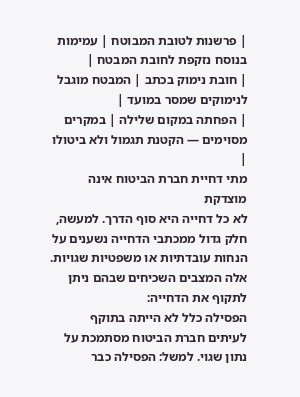| פרשנות לטובת המבוטח | עמימות בנוסח נזקפת לחובת המבטח |
| חובת נימוק בכתב | המבטח מוגבל לנימוקים שמסר במועד |
| הפחתה במקום שלילה | במקרים מסוימים — הקטנת תגמול ולא ביטולו |
מתי דחיית חברת הביטוח אינה מוצדקת
לא כל דחייה היא סוף הדרך. למעשה, חלק גדול ממכתבי הדחייה נשענים על הנחות עובדתיות או משפטיות שגויות. אלה המצבים השכיחים שבהם ניתן לתקוף את הדחייה:
הפסילה כלל לא הייתה בתוקף
לעיתים חברת הביטוח מסתמכת על נתון שגוי. למשל: הפסילה כבר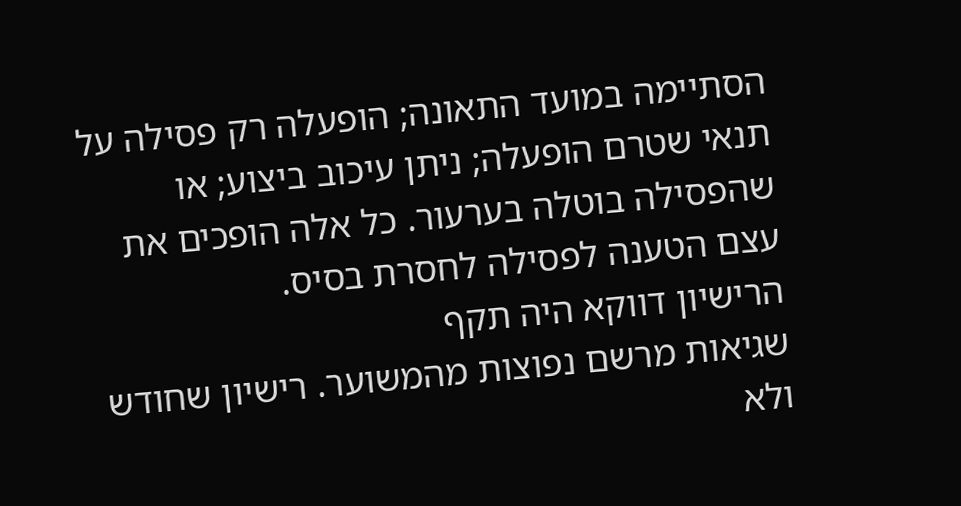הסתיימה במועד התאונה; הופעלה רק פסילה על תנאי שטרם הופעלה; ניתן עיכוב ביצוע; או שהפסילה בוטלה בערעור. כל אלה הופכים את עצם הטענה לפסילה לחסרת בסיס.
הרישיון דווקא היה תקף
שגיאות מרשם נפוצות מהמשוער. רישיון שחודש ולא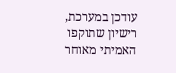עודכן במערכת, רישיון שתוקפו האמיתי מאוחר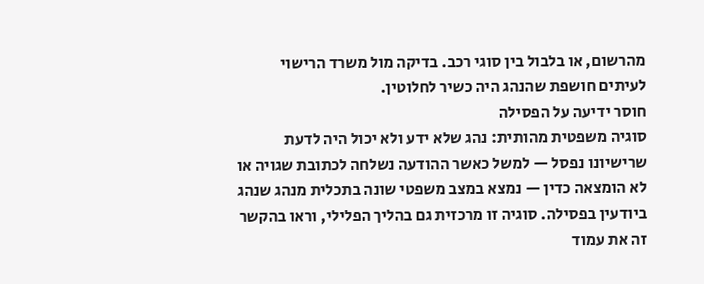מהרשום, או בלבול בין סוגי רכב. בדיקה מול משרד הרישוי לעיתים חושפת שהנהג היה כשיר לחלוטין.
חוסר ידיעה על הפסילה
סוגיה משפטית מהותית: נהג שלא ידע ולא יכול היה לדעת שרישיונו נפסל — למשל כאשר ההודעה נשלחה לכתובת שגויה או לא הומצאה כדין — נמצא במצב משפטי שונה בתכלית מנהג שנהג ביודעין בפסילה. סוגיה זו מרכזית גם בהליך הפלילי, וראו בהקשר זה את עמוד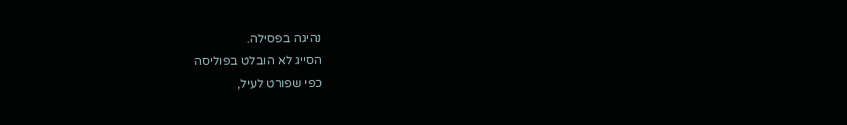נהיגה בפסילה.
הסייג לא הובלט בפוליסה
כפי שפורט לעיל,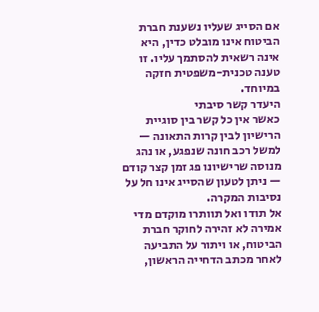אם הסייג שעליו נשענת חברת הביטוח אינו מובלט כדין, היא אינה רשאית להסתמך עליו. זו טענה טכנית-משפטית חזקה במיוחד.
היעדר קשר סיבתי
כאשר אין כל קשר בין סוגיית הרישיון לבין קרות התאונה — למשל רכב חונה שנפגע, או נהג מנוסה שרישיונו פג זמן קצר קודם — ניתן לטעון שהסייג אינו חל על נסיבות המקרה.
אל תודו ואל תוותרו מוקדם מדי
אמירה לא זהירה לחוקר חברת הביטוח, או ויתור על התביעה לאחר מכתב הדחייה הראשון,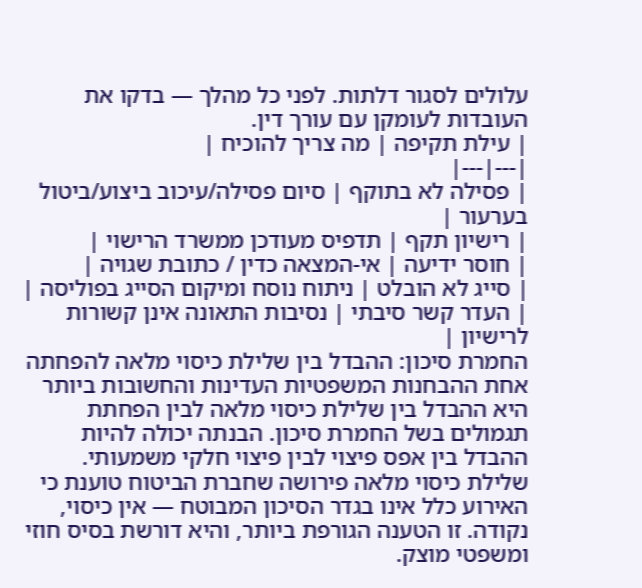עלולים לסגור דלתות. לפני כל מהלך — בדקו את העובדות לעומקן עם עורך דין.
| עילת תקיפה | מה צריך להוכיח |
|---|---|
| פסילה לא בתוקף | סיום פסילה/עיכוב ביצוע/ביטול בערעור |
| רישיון תקף | תדפיס מעודכן ממשרד הרישוי |
| חוסר ידיעה | אי-המצאה כדין / כתובת שגויה |
| סייג לא הובלט | ניתוח נוסח ומיקום הסייג בפוליסה |
| העדר קשר סיבתי | נסיבות התאונה אינן קשורות לרישיון |
החמרת סיכון: ההבדל בין שלילת כיסוי מלאה להפחתה
אחת ההבחנות המשפטיות העדינות והחשובות ביותר היא ההבדל בין שלילת כיסוי מלאה לבין הפחתת תגמולים בשל החמרת סיכון. הבנתה יכולה להיות ההבדל בין אפס פיצוי לבין פיצוי חלקי משמעותי.
שלילת כיסוי מלאה פירושה שחברת הביטוח טוענת כי האירוע כלל אינו בגדר הסיכון המבוטח — אין כיסוי, נקודה. זו הטענה הגורפת ביותר, והיא דורשת בסיס חוזי ומשפטי מוצק.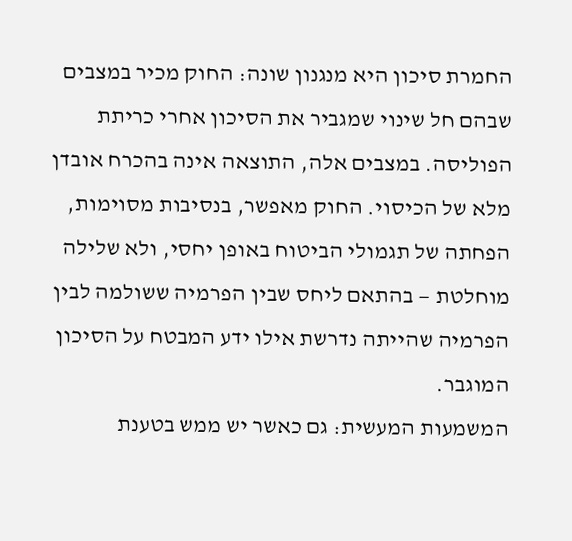החמרת סיכון היא מנגנון שונה: החוק מכיר במצבים שבהם חל שינוי שמגביר את הסיכון אחרי כריתת הפוליסה. במצבים אלה, התוצאה אינה בהכרח אובדן מלא של הכיסוי. החוק מאפשר, בנסיבות מסוימות, הפחתה של תגמולי הביטוח באופן יחסי, ולא שלילה מוחלטת — בהתאם ליחס שבין הפרמיה ששולמה לבין הפרמיה שהייתה נדרשת אילו ידע המבטח על הסיכון המוגבר.
המשמעות המעשית: גם כאשר יש ממש בטענת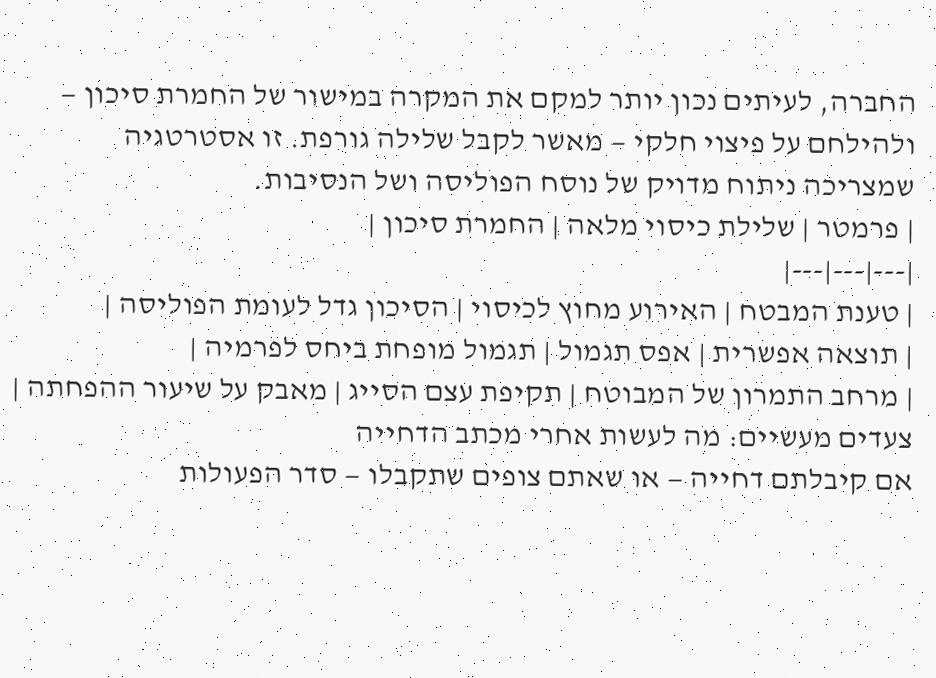החברה, לעיתים נכון יותר למקם את המקרה במישור של החמרת סיכון — ולהילחם על פיצוי חלקי — מאשר לקבל שלילה גורפת. זו אסטרטגיה שמצריכה ניתוח מדויק של נוסח הפוליסה ושל הנסיבות.
| פרמטר | שלילת כיסוי מלאה | החמרת סיכון |
|---|---|---|
| טענת המבטח | האירוע מחוץ לכיסוי | הסיכון גדל לעומת הפוליסה |
| תוצאה אפשרית | אפס תגמול | תגמול מופחת ביחס לפרמיה |
| מרחב התמרון של המבוטח | תקיפת עצם הסייג | מאבק על שיעור ההפחתה |
צעדים מעשיים: מה לעשות אחרי מכתב הדחייה
אם קיבלתם דחייה — או שאתם צופים שתקבלו — סדר הפעולות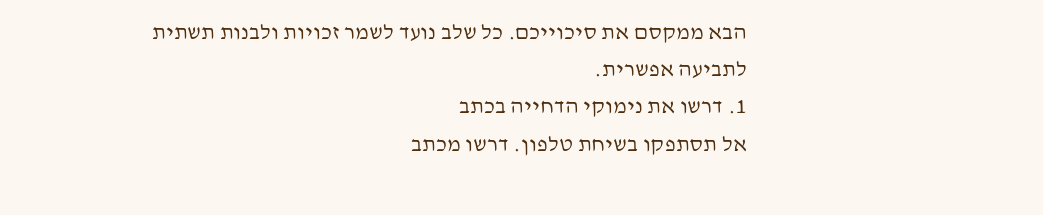הבא ממקסם את סיכוייכם. כל שלב נועד לשמר זכויות ולבנות תשתית לתביעה אפשרית.
1. דרשו את נימוקי הדחייה בכתב
אל תסתפקו בשיחת טלפון. דרשו מכתב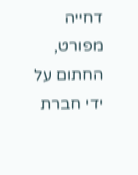דחייה מפורט, החתום על ידי חברת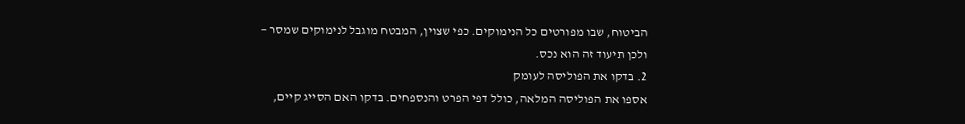הביטוח, שבו מפורטים כל הנימוקים. כפי שצוין, המבטח מוגבל לנימוקים שמסר — ולכן תיעוד זה הוא נכס.
2. בדקו את הפוליסה לעומק
אספו את הפוליסה המלאה, כולל דפי הפרט והנספחים. בדקו האם הסייג קיים,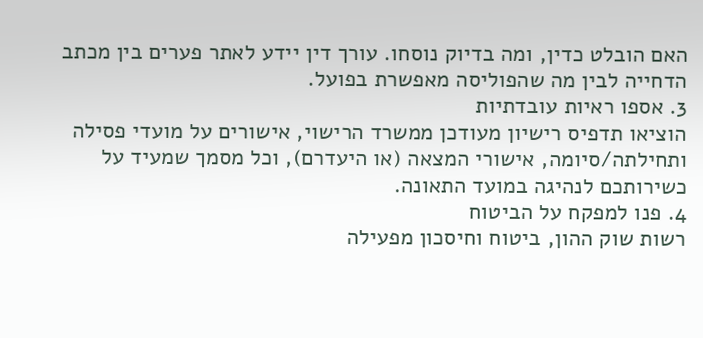האם הובלט כדין, ומה בדיוק נוסחו. עורך דין יידע לאתר פערים בין מכתב הדחייה לבין מה שהפוליסה מאפשרת בפועל.
3. אספו ראיות עובדתיות
הוציאו תדפיס רישיון מעודכן ממשרד הרישוי, אישורים על מועדי פסילה ותחילתה/סיומה, אישורי המצאה (או היעדרם), וכל מסמך שמעיד על כשירותכם לנהיגה במועד התאונה.
4. פנו למפקח על הביטוח
רשות שוק ההון, ביטוח וחיסכון מפעילה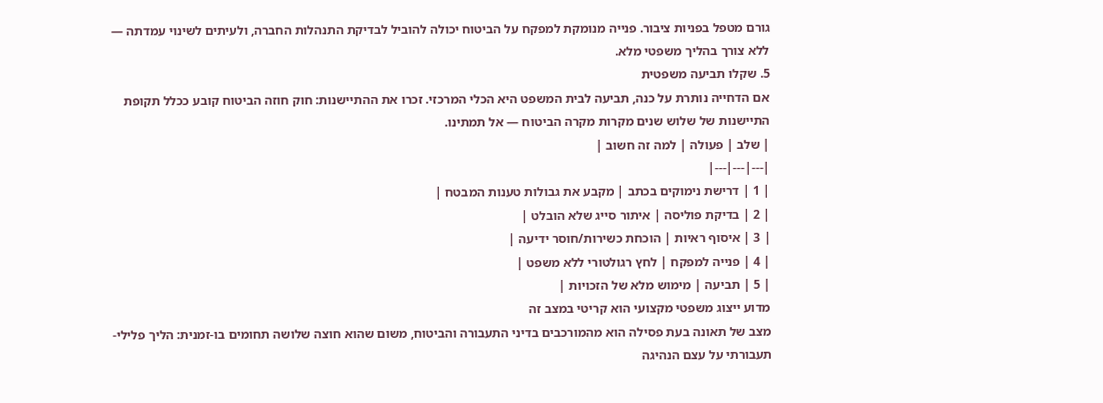גורם מטפל בפניות ציבור. פנייה מנומקת למפקח על הביטוח יכולה להוביל לבדיקת התנהלות החברה, ולעיתים לשינוי עמדתה — ללא צורך בהליך משפטי מלא.
5. שקלו תביעה משפטית
אם הדחייה נותרת על כנה, תביעה לבית המשפט היא הכלי המרכזי. זכרו את ההתיישנות: חוק חוזה הביטוח קובע ככלל תקופת התיישנות של שלוש שנים מקרות מקרה הביטוח — אל תמתינו.
| שלב | פעולה | למה זה חשוב |
|---|---|---|
| 1 | דרישת נימוקים בכתב | מקבע את גבולות טענות המבטח |
| 2 | בדיקת פוליסה | איתור סייג שלא הובלט |
| 3 | איסוף ראיות | הוכחת כשירות/חוסר ידיעה |
| 4 | פנייה למפקח | לחץ רגולטורי ללא משפט |
| 5 | תביעה | מימוש מלא של הזכויות |
מדוע ייצוג משפטי מקצועי הוא קריטי במצב זה
מצב של תאונה בעת פסילה הוא מהמורכבים בדיני התעבורה והביטוח, משום שהוא חוצה שלושה תחומים בו-זמנית: הליך פלילי-תעבורתי על עצם הנהיגה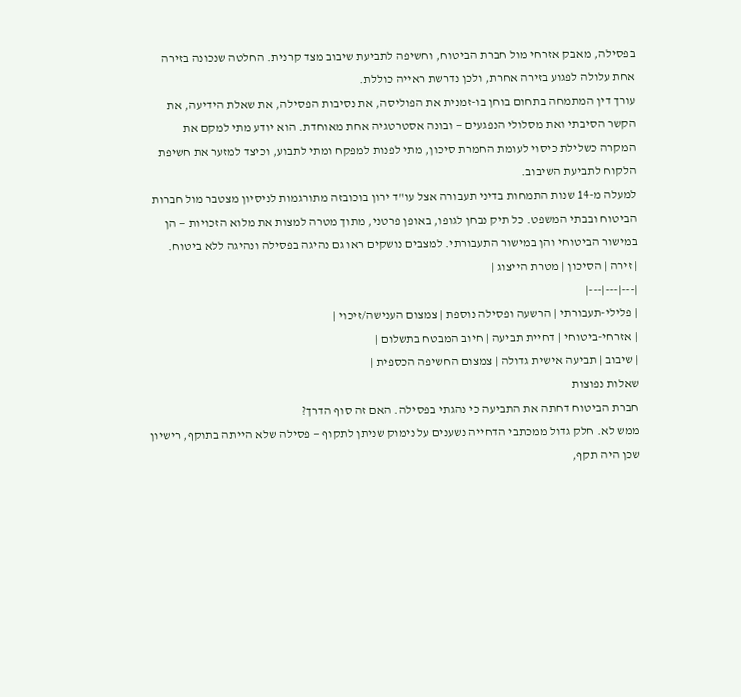בפסילה, מאבק אזרחי מול חברת הביטוח, וחשיפה לתביעת שיבוב מצד קרנית. החלטה שנכונה בזירה אחת עלולה לפגוע בזירה אחרת, ולכן נדרשת ראייה כוללת.
עורך דין המתמחה בתחום בוחן בו-זמנית את הפוליסה, את נסיבות הפסילה, את שאלת הידיעה, את הקשר הסיבתי ואת מסלולי הנפגעים — ובונה אסטרטגיה אחת מאוחדת. הוא יודע מתי למקם את המקרה כשלילת כיסוי לעומת החמרת סיכון, מתי לפנות למפקח ומתי לתבוע, וכיצד למזער את חשיפת הלקוח לתביעת השיבוב.
למעלה מ-14 שנות התמחות בדיני תעבורה אצל עו"ד ירון בוכובזה מתורגמות לניסיון מצטבר מול חברות הביטוח ובבתי המשפט. כל תיק נבחן לגופו, באופן פרטני, מתוך מטרה למצות את מלוא הזכויות — הן במישור הביטוחי והן במישור התעבורתי. למצבים נושקים ראו גם נהיגה בפסילה ונהיגה ללא ביטוח.
| זירה | הסיכון | מטרת הייצוג |
|---|---|---|
| פלילי-תעבורתי | הרשעה ופסילה נוספת | צמצום הענישה/זיכוי |
| אזרחי-ביטוחי | דחיית תביעה | חיוב המבטח בתשלום |
| שיבוב | תביעה אישית גדולה | צמצום החשיפה הכספית |
שאלות נפוצות
חברת הביטוח דחתה את התביעה כי נהגתי בפסילה. האם זה סוף הדרך?
ממש לא. חלק גדול ממכתבי הדחייה נשענים על נימוק שניתן לתקוף — פסילה שלא הייתה בתוקף, רישיון שכן היה תקף,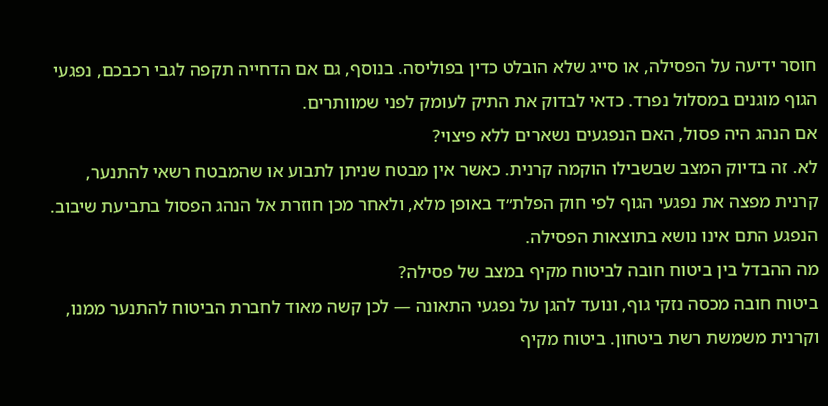חוסר ידיעה על הפסילה, או סייג שלא הובלט כדין בפוליסה. בנוסף, גם אם הדחייה תקפה לגבי רכבכם, נפגעי הגוף מוגנים במסלול נפרד. כדאי לבדוק את התיק לעומק לפני שמוותרים.
אם הנהג היה פסול, האם הנפגעים נשארים ללא פיצוי?
לא. זה בדיוק המצב שבשבילו הוקמה קרנית. כאשר אין מבטח שניתן לתבוע או שהמבטח רשאי להתנער, קרנית מפצה את נפגעי הגוף לפי חוק הפלת״ד באופן מלא, ולאחר מכן חוזרת אל הנהג הפסול בתביעת שיבוב. הנפגע התם אינו נושא בתוצאות הפסילה.
מה ההבדל בין ביטוח חובה לביטוח מקיף במצב של פסילה?
ביטוח חובה מכסה נזקי גוף, ונועד להגן על נפגעי התאונה — לכן קשה מאוד לחברת הביטוח להתנער ממנו, וקרנית משמשת רשת ביטחון. ביטוח מקיף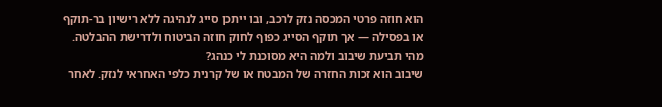הוא חוזה פרטי המכסה נזק לרכב, ובו ייתכן סייג לנהיגה ללא רישיון בר-תוקף או בפסילה — אך תוקף הסייג כפוף לחוק חוזה הביטוח ולדרישת ההבלטה.
מהי תביעת שיבוב ולמה היא מסוכנת לי כנהג?
שיבוב הוא זכות החזרה של המבטח או של קרנית כלפי האחראי לנזק. לאחר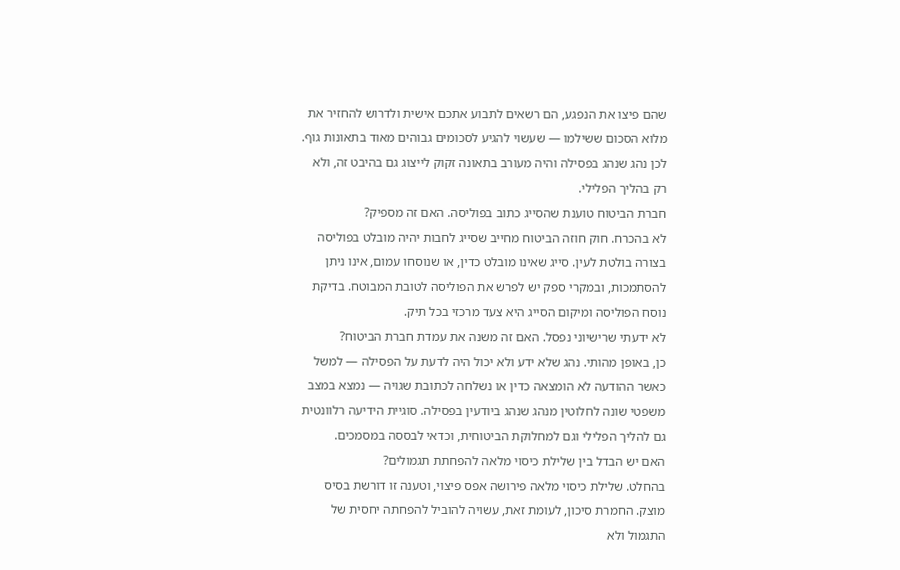שהם פיצו את הנפגע, הם רשאים לתבוע אתכם אישית ולדרוש להחזיר את מלוא הסכום ששילמו — שעשוי להגיע לסכומים גבוהים מאוד בתאונות גוף. לכן נהג שנהג בפסילה והיה מעורב בתאונה זקוק לייצוג גם בהיבט זה, ולא רק בהליך הפלילי.
חברת הביטוח טוענת שהסייג כתוב בפוליסה. האם זה מספיק?
לא בהכרח. חוק חוזה הביטוח מחייב שסייג לחבות יהיה מובלט בפוליסה בצורה בולטת לעין. סייג שאינו מובלט כדין, או שנוסחו עמום, אינו ניתן להסתמכות, ובמקרי ספק יש לפרש את הפוליסה לטובת המבוטח. בדיקת נוסח הפוליסה ומיקום הסייג היא צעד מרכזי בכל תיק.
לא ידעתי שרישיוני נפסל. האם זה משנה את עמדת חברת הביטוח?
כן, באופן מהותי. נהג שלא ידע ולא יכול היה לדעת על הפסילה — למשל כאשר ההודעה לא הומצאה כדין או נשלחה לכתובת שגויה — נמצא במצב משפטי שונה לחלוטין מנהג שנהג ביודעין בפסילה. סוגיית הידיעה רלוונטית גם להליך הפלילי וגם למחלוקת הביטוחית, וכדאי לבססה במסמכים.
האם יש הבדל בין שלילת כיסוי מלאה להפחתת תגמולים?
בהחלט. שלילת כיסוי מלאה פירושה אפס פיצוי, וטענה זו דורשת בסיס מוצק. החמרת סיכון, לעומת זאת, עשויה להוביל להפחתה יחסית של התגמול ולא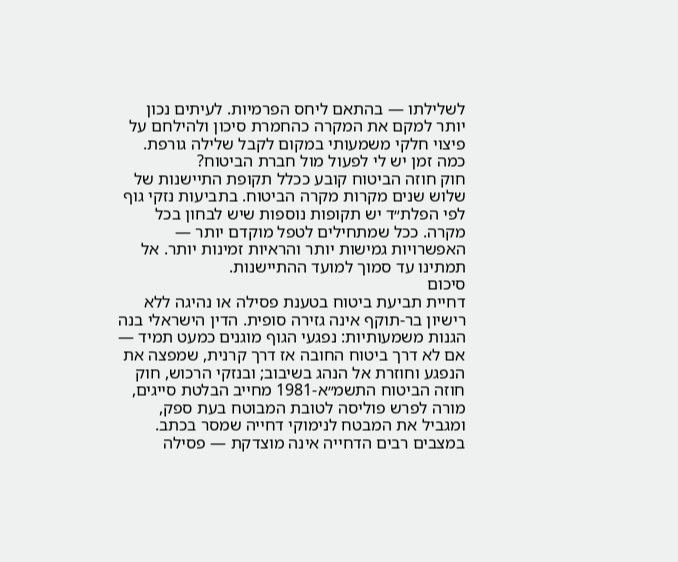לשלילתו — בהתאם ליחס הפרמיות. לעיתים נכון יותר למקם את המקרה כהחמרת סיכון ולהילחם על פיצוי חלקי משמעותי במקום לקבל שלילה גורפת.
כמה זמן יש לי לפעול מול חברת הביטוח?
חוק חוזה הביטוח קובע ככלל תקופת התיישנות של שלוש שנים מקרות מקרה הביטוח. בתביעות נזקי גוף לפי הפלת״ד יש תקופות נוספות שיש לבחון בכל מקרה. ככל שמתחילים לטפל מוקדם יותר — האפשרויות גמישות יותר והראיות זמינות יותר. אל תמתינו עד סמוך למועד ההתיישנות.
סיכום
דחיית תביעת ביטוח בטענת פסילה או נהיגה ללא רישיון בר-תוקף אינה גזירה סופית. הדין הישראלי בנה הגנות משמעותיות: נפגעי הגוף מוגנים כמעט תמיד — אם לא דרך ביטוח החובה אז דרך קרנית, שמפצה את הנפגע וחוזרת אל הנהג בשיבוב; ובנזקי הרכוש, חוק חוזה הביטוח התשמ״א-1981 מחייב הבלטת סייגים, מורה לפרש פוליסה לטובת המבוטח בעת ספק, ומגביל את המבטח לנימוקי דחייה שמסר בכתב. במצבים רבים הדחייה אינה מוצדקת — פסילה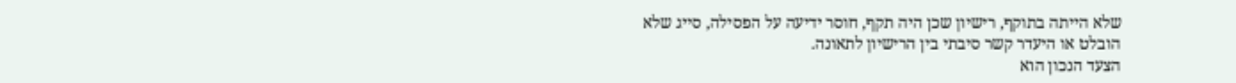שלא הייתה בתוקף, רישיון שכן היה תקף, חוסר ידיעה על הפסילה, סייג שלא הובלט או היעדר קשר סיבתי בין הרישיון לתאונה.
הצעד הנכון הוא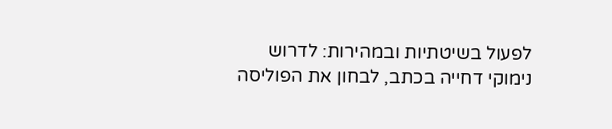לפעול בשיטתיות ובמהירות: לדרוש נימוקי דחייה בכתב, לבחון את הפוליסה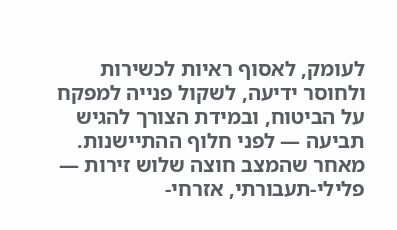לעומק, לאסוף ראיות לכשירות ולחוסר ידיעה, לשקול פנייה למפקח על הביטוח, ובמידת הצורך להגיש תביעה — לפני חלוף ההתיישנות. מאחר שהמצב חוצה שלוש זירות — פלילי-תעבורתי, אזרחי-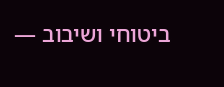ביטוחי ושיבוב —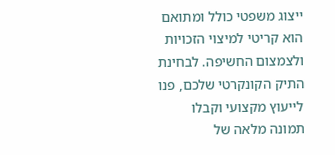ייצוג משפטי כולל ומתואם הוא קריטי למיצוי הזכויות ולצמצום החשיפה. לבחינת התיק הקונקרטי שלכם, פנו לייעוץ מקצועי וקבלו תמונה מלאה של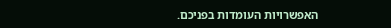האפשרויות העומדות בפניכם.